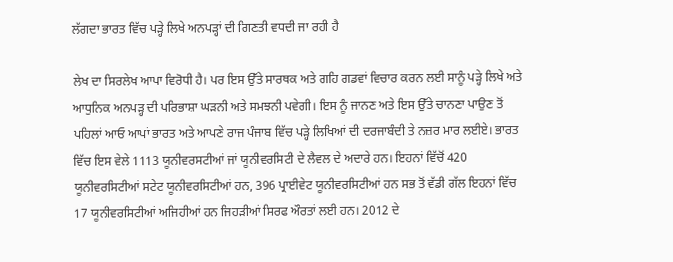ਲੱਗਦਾ ਭਾਰਤ ਵਿੱਚ ਪੜ੍ਹੇ ਲਿਖੇ ਅਨਪੜ੍ਹਾਂ ਦੀ ਗਿਣਤੀ ਵਧਦੀ ਜਾ ਰਹੀ ਹੈ

ਲੇਖ ਦਾ ਸਿਰਲੇਖ ਆਪਾ ਵਿਰੋਧੀ ਹੈ। ਪਰ ਇਸ ਉੱਤੇ ਸਾਰਥਕ ਅਤੇ ਗਹਿ ਗਡਵਾਂ ਵਿਚਾਰ ਕਰਨ ਲਈ ਸਾਨੂੰ ਪੜ੍ਹੇ ਲਿਖੇ ਅਤੇ ਆਧੁਨਿਕ ਅਨਪੜ੍ਹ ਦੀ ਪਰਿਭਾਸ਼ਾ ਘੜਨੀ ਅਤੇ ਸਮਝਨੀ ਪਵੇਗੀ। ਇਸ ਨੂੰ ਜਾਨਣ ਅਤੇ ਇਸ ਉੱਤੇ ਚਾਨਣਾ ਪਾਉਣ ਤੋਂ ਪਹਿਲਾਂ ਆਓ ਆਪਾਂ ਭਾਰਤ ਅਤੇ ਆਪਣੇ ਰਾਜ ਪੰਜਾਬ ਵਿੱਚ ਪੜ੍ਹੇ ਲਿਖਿਆਂ ਦੀ ਦਰਜਾਬੰਦੀ ਤੇ ਨਜ਼ਰ ਮਾਰ ਲਈਏ। ਭਾਰਤ ਵਿੱਚ ਇਸ ਵੇਲੇ 1113 ਯੂਨੀਵਰਸਟੀਆਂ ਜਾਂ ਯੂਨੀਵਰਸਿਟੀ ਦੇ ਲੈਵਲ ਦੇ ਅਦਾਰੇ ਹਨ। ਇਹਨਾਂ ਵਿੱਚੋਂ 420 ਯੂਨੀਵਰਸਿਟੀਆਂ ਸਟੇਟ ਯੂਨੀਵਰਸਿਟੀਆਂ ਹਨ, 396 ਪ੍ਰਾਈਵੇਟ ਯੂਨੀਵਰਸਿਟੀਆਂ ਹਨ ਸਭ ਤੋਂ ਵੱਡੀ ਗੱਲ ਇਹਨਾਂ ਵਿੱਚ 17 ਯੂਨੀਵਰਸਿਟੀਆਂ ਅਜਿਹੀਆਂ ਹਨ ਜਿਹੜੀਆਂ ਸਿਰਫ ਔਰਤਾਂ ਲਈ ਹਨ। 2012 ਦੇ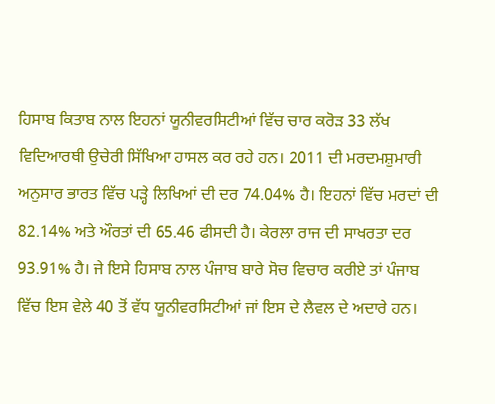ਹਿਸਾਬ ਕਿਤਾਬ ਨਾਲ ਇਹਨਾਂ ਯੂਨੀਵਰਸਿਟੀਆਂ ਵਿੱਚ ਚਾਰ ਕਰੋੜ 33 ਲੱਖ ਵਿਦਿਆਰਥੀ ਉਚੇਰੀ ਸਿੱਖਿਆ ਹਾਸਲ ਕਰ ਰਹੇ ਹਨ। 2011 ਦੀ ਮਰਦਮਸ਼ੁਮਾਰੀ ਅਨੁਸਾਰ ਭਾਰਤ ਵਿੱਚ ਪੜ੍ਹੇ ਲਿਖਿਆਂ ਦੀ ਦਰ 74.04% ਹੈ। ਇਹਨਾਂ ਵਿੱਚ ਮਰਦਾਂ ਦੀ 82.14% ਅਤੇ ਔਰਤਾਂ ਦੀ 65.46 ਫੀਸਦੀ ਹੈ। ਕੇਰਲਾ ਰਾਜ ਦੀ ਸਾਖਰਤਾ ਦਰ 93.91% ਹੈ। ਜੇ ਇਸੇ ਹਿਸਾਬ ਨਾਲ ਪੰਜਾਬ ਬਾਰੇ ਸੋਚ ਵਿਚਾਰ ਕਰੀਏ ਤਾਂ ਪੰਜਾਬ ਵਿੱਚ ਇਸ ਵੇਲੇ 40 ਤੋਂ ਵੱਧ ਯੂਨੀਵਰਸਿਟੀਆਂ ਜਾਂ ਇਸ ਦੇ ਲੈਵਲ ਦੇ ਅਦਾਰੇ ਹਨ।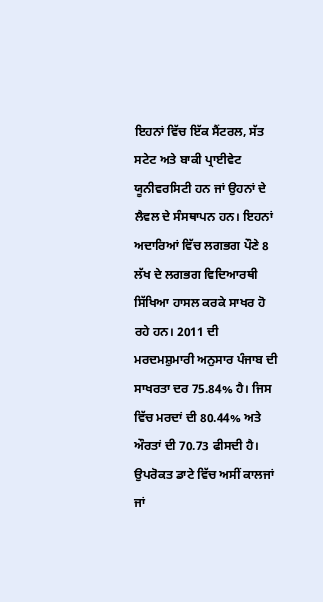ਇਹਨਾਂ ਵਿੱਚ ਇੱਕ ਸੈਂਟਰਲ, ਸੱਤ ਸਟੇਟ ਅਤੇ ਬਾਕੀ ਪ੍ਰਾਈਵੇਟ ਯੂਨੀਵਰਸਿਟੀ ਹਨ ਜਾਂ ਉਹਨਾਂ ਦੇ ਲੈਵਲ ਦੇ ਸੰਸਥਾਪਨ ਹਨ। ਇਹਨਾਂ ਅਦਾਰਿਆਂ ਵਿੱਚ ਲਗਭਗ ਪੌਣੇ 8 ਲੱਖ ਦੇ ਲਗਭਗ ਵਿਦਿਆਰਥੀ ਸਿੱਖਿਆ ਹਾਸਲ ਕਰਕੇ ਸਾਖਰ ਹੋ ਰਹੇ ਹਨ। 2011 ਦੀ ਮਰਦਮਸ਼ੁਮਾਰੀ ਅਨੁਸਾਰ ਪੰਜਾਬ ਦੀ ਸਾਖਰਤਾ ਦਰ 75.84% ਹੈ। ਜਿਸ ਵਿੱਚ ਮਰਦਾਂ ਦੀ 80.44% ਅਤੇ ਔਰਤਾਂ ਦੀ 70.73 ਫੀਸਦੀ ਹੈ। ਉਪਰੋਕਤ ਡਾਟੇ ਵਿੱਚ ਅਸੀਂ ਕਾਲਜਾਂ ਜਾਂ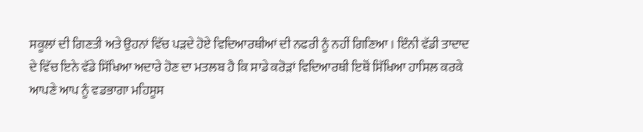ਸਕੂਲਾਂ ਦੀ ਗਿਣਤੀ ਅਤੇ ਉਹਨਾਂ ਵਿੱਚ ਪੜਦੇ ਹੋਏ ਵਿਦਿਆਰਥੀਆਂ ਦੀ ਨਫਰੀ ਨੂੰ ਨਹੀਂ ਗਿਣਿਆ। ਇੰਨੀ ਵੱਡੀ ਤਾਦਾਦ ਦੇ ਵਿੱਚ ਇਨੇ ਵੱਡੇ ਸਿੱਖਿਆ ਅਦਾਰੇ ਹੋਣ ਦਾ ਮਤਲਬ ਹੈ ਕਿ ਸਾਡੇ ਕਰੋੜਾਂ ਵਿਦਿਆਰਥੀ ਇਥੋਂ ਸਿੱਖਿਆ ਹਾਸਿਲ ਕਰਕੇ ਆਪਣੇ ਆਪ ਨੂੰ ਵਡਭਾਗਾ ਮਹਿਸੂਸ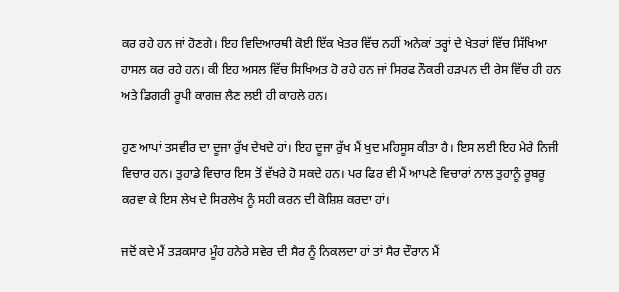ਕਰ ਰਹੇ ਹਨ ਜਾਂ ਹੋਣਗੇ। ਇਹ ਵਿਦਿਆਰਥੀ ਕੋਈ ਇੱਕ ਖੇਤਰ ਵਿੱਚ ਨਹੀਂ ਅਨੇਕਾਂ ਤਰ੍ਹਾਂ ਦੇ ਖੇਤਰਾਂ ਵਿੱਚ ਸਿੱਖਿਆ ਹਾਸਲ ਕਰ ਰਹੇ ਹਨ। ਕੀ ਇਹ ਅਸਲ ਵਿੱਚ ਸਿਖਿਅਤ ਹੋ ਰਹੇ ਹਨ ਜਾਂ ਸਿਰਫ ਨੌਕਰੀ ਹੜਪਨ ਦੀ ਰੇਸ ਵਿੱਚ ਹੀ ਹਨ ਅਤੇ ਡਿਗਰੀ ਰੂਪੀ ਕਾਗਜ਼ ਲੈਣ ਲਈ ਹੀ ਕਾਹਲੇ ਹਨ।

ਹੁਣ ਆਪਾਂ ਤਸਵੀਰ ਦਾ ਦੂਜਾ ਰੁੱਖ ਦੇਖਦੇ ਹਾਂ। ਇਹ ਦੂਜਾ ਰੁੱਖ ਮੈਂ ਖੁਦ ਮਹਿਸੂਸ ਕੀਤਾ ਹੈ। ਇਸ ਲਈ ਇਹ ਮੇਰੇ ਨਿਜੀ ਵਿਚਾਰ ਹਨ। ਤੁਹਾਡੇ ਵਿਚਾਰ ਇਸ ਤੋਂ ਵੱਖਰੇ ਹੋ ਸਕਦੇ ਹਨ। ਪਰ ਫਿਰ ਵੀ ਮੈਂ ਆਪਣੇ ਵਿਚਾਰਾਂ ਨਾਲ ਤੁਹਾਨੂੰ ਰੂਬਰੂ ਕਰਵਾ ਕੇ ਇਸ ਲੇਖ ਦੇ ਸਿਰਲੇਖ ਨੂੰ ਸਹੀ ਕਰਨ ਦੀ ਕੋਸ਼ਿਸ਼ ਕਰਦਾ ਹਾਂ।

ਜਦੋਂ ਕਦੇ ਮੈਂ ਤੜਕਸਾਰ ਮੂੰਹ ਹਨੇਰੇ ਸਵੇਰ ਦੀ ਸੈਰ ਨੂੰ ਨਿਕਲਦਾ ਹਾਂ ਤਾਂ ਸੈਰ ਦੌਰਾਨ ਮੈਂ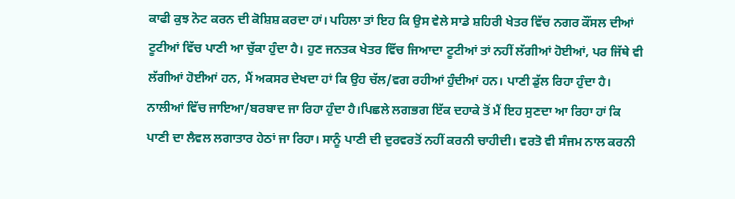ਕਾਫੀ ਕੁਝ ਨੋਟ ਕਰਨ ਦੀ ਕੋਸ਼ਿਸ਼ ਕਰਦਾ ਹਾਂ। ਪਹਿਲਾ ਤਾਂ ਇਹ ਕਿ ਉਸ ਵੇਲੇ ਸਾਡੇ ਸ਼ਹਿਰੀ ਖੇਤਰ ਵਿੱਚ ਨਗਰ ਕੌਂਸਲ ਦੀਆਂ ਟੂਟੀਆਂ ਵਿੱਚ ਪਾਣੀ ਆ ਚੁੱਕਾ ਹੁੰਦਾ ਹੈ। ਹੁਣ ਜਨਤਕ ਖੇਤਰ ਵਿੱਚ ਜਿਆਦਾ ਟੂਟੀਆਂ ਤਾਂ ਨਹੀਂ ਲੱਗੀਆਂ ਹੋਈਆਂ, ਪਰ ਜਿੱਥੇ ਵੀ ਲੱਗੀਆਂ ਹੋਈਆਂ ਹਨ, ਮੈਂ ਅਕਸਰ ਦੇਖਦਾ ਹਾਂ ਕਿ ਉਹ ਚੱਲ/ਵਗ ਰਹੀਆਂ ਹੁੰਦੀਆਂ ਹਨ। ਪਾਣੀ ਡੁੱਲ ਰਿਹਾ ਹੁੰਦਾ ਹੈ। ਨਾਲੀਆਂ ਵਿੱਚ ਜਾਇਆ/ਬਰਬਾਦ ਜਾ ਰਿਹਾ ਹੁੰਦਾ ਹੈ।ਪਿਛਲੇ ਲਗਭਗ ਇੱਕ ਦਹਾਕੇ ਤੋਂ ਮੈਂ ਇਹ ਸੁਣਦਾ ਆ ਰਿਹਾ ਹਾਂ ਕਿ ਪਾਣੀ ਦਾ ਲੈਵਲ ਲਗਾਤਾਰ ਹੇਠਾਂ ਜਾ ਰਿਹਾ। ਸਾਨੂੰ ਪਾਣੀ ਦੀ ਦੁਰਵਰਤੋਂ ਨਹੀਂ ਕਰਨੀ ਚਾਹੀਦੀ। ਵਰਤੋ ਵੀ ਸੰਜਮ ਨਾਲ ਕਰਨੀ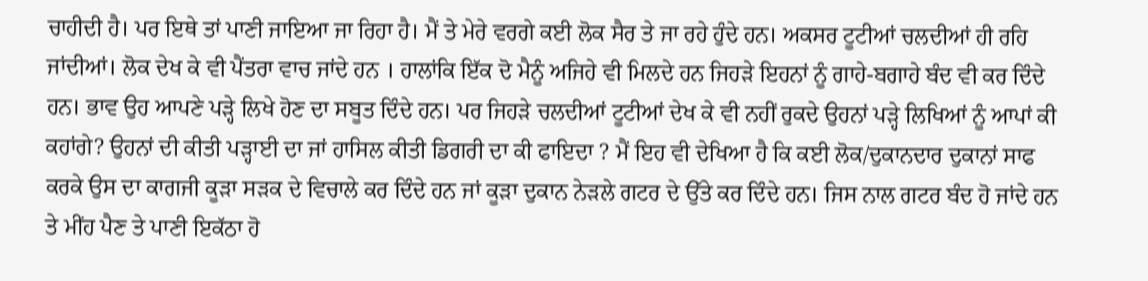ਚਾਹੀਦੀ ਹੈ। ਪਰ ਇਥੇ ਤਾਂ ਪਾਣੀ ਜਾਇਆ ਜਾ ਰਿਹਾ ਹੈ। ਮੈਂ ਤੇ ਮੇਰੇ ਵਰਗੇ ਕਈ ਲੋਕ ਸੈਰ ਤੇ ਜਾ ਰਹੇ ਹੁੰਦੇ ਹਨ। ਅਕਸਰ ਟੂਟੀਆਂ ਚਲਦੀਆਂ ਹੀ ਰਹਿ ਜਾਂਦੀਆਂ। ਲੋਕ ਦੇਖ ਕੇ ਵੀ ਪੈਂਤਰਾ ਵਾਚ ਜਾਂਦੇ ਹਨ । ਹਾਲਾਂਕਿ ਇੱਕ ਦੋ ਮੈਨੂੰ ਅਜਿਹੇ ਵੀ ਮਿਲਦੇ ਹਨ ਜਿਹੜੇ ਇਹਨਾਂ ਨੂੰ ਗਾਹੇ-ਬਗਾਹੇ ਬੰਦ ਵੀ ਕਰ ਦਿੰਦੇ ਹਨ। ਭਾਵ ਉਹ ਆਪਣੇ ਪੜ੍ਹੇ ਲਿਖੇ ਹੋਣ ਦਾ ਸਬੂਤ ਦਿੰਦੇ ਹਨ। ਪਰ ਜਿਹੜੇ ਚਲਦੀਆਂ ਟੂਟੀਆਂ ਦੇਖ ਕੇ ਵੀ ਨਹੀਂ ਰੁਕਦੇ ਉਹਨਾਂ ਪੜ੍ਹੇ ਲਿਖਿਆਂ ਨੂੰ ਆਪਾਂ ਕੀ ਕਹਾਂਗੇ? ਉਹਨਾਂ ਦੀ ਕੀਤੀ ਪੜ੍ਹਾਈ ਦਾ ਜਾਂ ਹਾਸਿਲ ਕੀਤੀ ਡਿਗਰੀ ਦਾ ਕੀ ਫਾਇਦਾ ? ਮੈਂ ਇਹ ਵੀ ਦੇਖਿਆ ਹੈ ਕਿ ਕਈ ਲੋਕ/ਦੁਕਾਨਦਾਰ ਦੁਕਾਨਾਂ ਸਾਫ ਕਰਕੇ ਉਸ ਦਾ ਕਾਗਜੀ ਕੂੜਾ ਸੜਕ ਦੇ ਵਿਚਾਲੇ ਕਰ ਦਿੰਦੇ ਹਨ ਜਾਂ ਕੂੜਾ ਦੁਕਾਨ ਨੇੜਲੇ ਗਟਰ ਦੇ ਉੱਤੇ ਕਰ ਦਿੰਦੇ ਹਨ। ਜਿਸ ਨਾਲ ਗਟਰ ਬੰਦ ਹੋ ਜਾਂਦੇ ਹਨ ਤੇ ਮੀਂਹ ਪੈਣ ਤੇ ਪਾਣੀ ਇਕੱਠਾ ਹੋ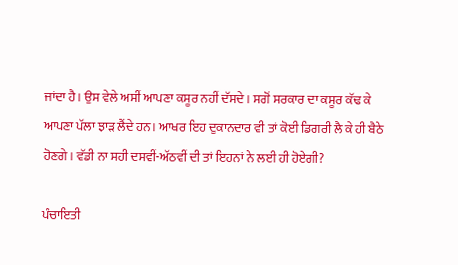ਜਾਂਦਾ ਹੈ। ਉਸ ਵੇਲੇ ਅਸੀਂ ਆਪਣਾ ਕਸੂਰ ਨਹੀਂ ਦੱਸਦੇ। ਸਗੋਂ ਸਰਕਾਰ ਦਾ ਕਸੂਰ ਕੱਢ ਕੇ ਆਪਣਾ ਪੱਲਾ ਝਾੜ ਲੈਂਦੇ ਹਨ। ਆਖਰ ਇਹ ਦੁਕਾਨਦਾਰ ਵੀ ਤਾਂ ਕੋਈ ਡਿਗਰੀ ਲੈ ਕੇ ਹੀ ਬੈਠੇ ਹੋਣਗੇ। ਵੱਡੀ ਨਾ ਸਹੀ ਦਸਵੀਂ-ਅੱਠਵੀਂ ਦੀ ਤਾਂ ਇਹਨਾਂ ਨੇ ਲਈ ਹੀ ਹੋਏਗੀ?

ਪੰਚਾਇਤੀ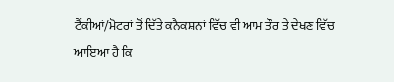ਟੈਂਕੀਆਂ/ਮੋਟਰਾਂ ਤੋਂ ਦਿੱਤੇ ਕਨੈਕਸ਼ਨਾਂ ਵਿੱਚ ਵੀ ਆਮ ਤੌਰ ਤੇ ਦੇਖਣ ਵਿੱਚ ਆਇਆ ਹੈ ਕਿ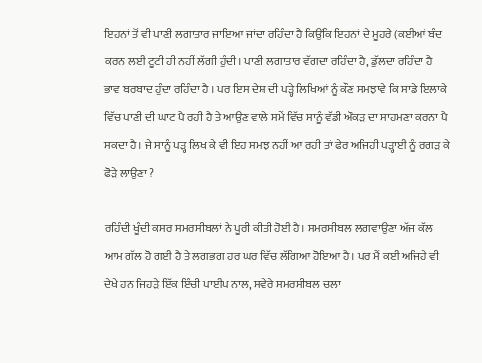ਇਹਨਾਂ ਤੋਂ ਵੀ ਪਾਣੀ ਲਗਾਤਾਰ ਜਾਇਆ ਜਾਂਦਾ ਰਹਿੰਦਾ ਹੈ ਕਿਉਂਕਿ ਇਹਨਾਂ ਦੇ ਮੂਹਰੇ (ਕਈਆਂ ਬੰਦ ਕਰਨ ਲਈ ਟੂਟੀ ਹੀ ਨਹੀਂ ਲੱਗੀ ਹੁੰਦੀ। ਪਾਣੀ ਲਗਾਤਾਰ ਵੱਗਦਾ ਰਹਿੰਦਾ ਹੈ, ਡੁੱਲਦਾ ਰਹਿੰਦਾ ਹੈ ਭਾਵ ਬਰਬਾਦ ਹੁੰਦਾ ਰਹਿੰਦਾ ਹੈ । ਪਰ ਇਸ ਦੇਸ਼ ਦੀ ਪੜ੍ਹੇ ਲਿਖਿਆਂ ਨੂੰ ਕੌਣ ਸਮਝਾਵੇ ਕਿ ਸਾਡੇ ਇਲਾਕੇ ਵਿੱਚ ਪਾਣੀ ਦੀ ਘਾਟ ਪੈ ਰਹੀ ਹੈ ਤੇ ਆਉਣ ਵਾਲੇ ਸਮੇਂ ਵਿੱਚ ਸਾਨੂੰ ਵੱਡੀ ਔਕੜ ਦਾ ਸਾਹਮਣਾ ਕਰਨਾ ਪੈ ਸਕਦਾ ਹੈ। ਜੇ ਸਾਨੂੰ ਪੜ੍ਹ ਲਿਖ ਕੇ ਵੀ ਇਹ ਸਮਝ ਨਹੀਂ ਆ ਰਹੀ ਤਾਂ ਫੇਰ ਅਜਿਹੀ ਪੜ੍ਹਾਈ ਨੂੰ ਰਗੜ ਕੇ ਫੋੜੇ ਲਾਉਣਾ ?

ਰਹਿੰਦੀ ਖੂੰਦੀ ਕਸਰ ਸਮਰਸੀਬਲਾਂ ਨੇ ਪੂਰੀ ਕੀਤੀ ਹੋਈ ਹੈ। ਸਮਰਸੀਬਲ ਲਗਵਾਉਣਾ ਅੱਜ ਕੱਲ ਆਮ ਗੱਲ ਹੋ ਗਈ ਹੈ ਤੇ ਲਗਭਗ ਹਰ ਘਰ ਵਿੱਚ ਲੱਗਿਆ ਹੋਇਆ ਹੈ। ਪਰ ਮੈਂ ਕਈ ਅਜਿਹੇ ਵੀ ਦੇਖੇ ਹਨ ਜਿਹੜੇ ਇੱਕ ਇੰਚੀ ਪਾਈਪ ਨਾਲ, ਸਵੇਰੇ ਸਮਰਸੀਬਲ ਚਲਾ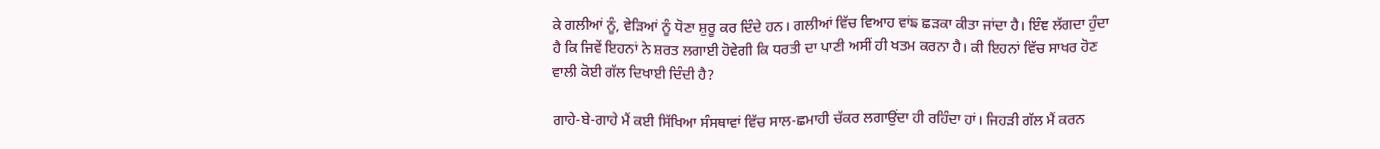ਕੇ ਗਲੀਆਂ ਨੂੰ, ਵੇੜਿਆਂ ਨੂੰ ਧੋਣਾ ਸ਼ੁਰੂ ਕਰ ਦਿੰਦੇ ਹਨ। ਗਲੀਆਂ ਵਿੱਚ ਵਿਆਹ ਵਾਂਙ ਛੜਕਾ ਕੀਤਾ ਜਾਂਦਾ ਹੈ। ਇੰਞ ਲੱਗਦਾ ਹੁੰਦਾ ਹੈ ਕਿ ਜਿਵੇਂ ਇਹਨਾਂ ਨੇ ਸ਼ਰਤ ਲਗਾਈ ਹੋਵੇਗੀ ਕਿ ਧਰਤੀ ਦਾ ਪਾਣੀ ਅਸੀਂ ਹੀ ਖਤਮ ਕਰਨਾ ਹੈ। ਕੀ ਇਹਨਾਂ ਵਿੱਚ ਸਾਖਰ ਹੋਣ ਵਾਲੀ ਕੋਈ ਗੱਲ ਦਿਖਾਈ ਦਿੰਦੀ ਹੈ?

ਗਾਹੇ-ਬੇ-ਗਾਹੇ ਮੈਂ ਕਈ ਸਿੱਖਿਆ ਸੰਸਥਾਵਾਂ ਵਿੱਚ ਸਾਲ-ਛਮਾਹੀ ਚੱਕਰ ਲਗਾਉਂਦਾ ਹੀ ਰਹਿੰਦਾ ਹਾਂ। ਜਿਹੜੀ ਗੱਲ ਮੈਂ ਕਰਨ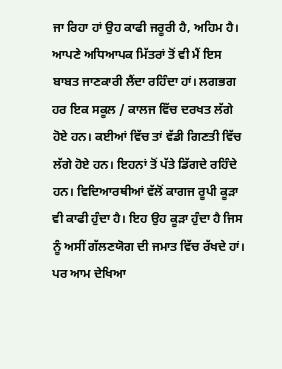ਜਾ ਰਿਹਾ ਹਾਂ ਉਹ ਕਾਫੀ ਜਰੂਰੀ ਹੈ, ਅਹਿਮ ਹੈ। ਆਪਣੇ ਅਧਿਆਪਕ ਮਿੱਤਰਾਂ ਤੋਂ ਵੀ ਮੈਂ ਇਸ ਬਾਬਤ ਜਾਣਕਾਰੀ ਲੈਂਦਾ ਰਹਿੰਦਾ ਹਾਂ। ਲਗਭਗ ਹਰ ਇਕ ਸਕੂਲ / ਕਾਲਜ ਵਿੱਚ ਦਰਖਤ ਲੱਗੇ ਹੋਏ ਹਨ। ਕਈਆਂ ਵਿੱਚ ਤਾਂ ਵੱਡੀ ਗਿਣਤੀ ਵਿੱਚ ਲੱਗੇ ਹੋਏ ਹਨ। ਇਹਨਾਂ ਤੋਂ ਪੱਤੇ ਡਿੱਗਦੇ ਰਹਿੰਦੇ ਹਨ। ਵਿਦਿਆਰਥੀਆਂ ਵੱਲੋਂ ਕਾਗਜ ਰੂਪੀ ਕੂੜਾ ਵੀ ਕਾਫੀ ਹੁੰਦਾ ਹੈ। ਇਹ ਉਹ ਕੂੜਾ ਹੁੰਦਾ ਹੈ ਜਿਸ ਨੂੰ ਅਸੀਂ ਗੱਲਣਯੋਗ ਦੀ ਜਮਾਤ ਵਿੱਚ ਰੱਖਦੇ ਹਾਂ। ਪਰ ਆਮ ਦੇਖਿਆ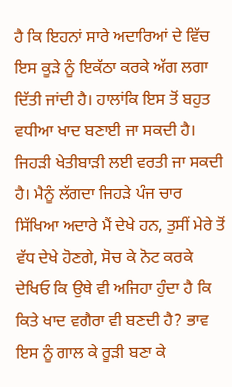ਹੈ ਕਿ ਇਹਨਾਂ ਸਾਰੇ ਅਦਾਰਿਆਂ ਦੇ ਵਿੱਚ ਇਸ ਕੂੜੇ ਨੂੰ ਇਕੱਠਾ ਕਰਕੇ ਅੱਗ ਲਗਾ ਦਿੱਤੀ ਜਾਂਦੀ ਹੈ। ਹਾਲਾਂਕਿ ਇਸ ਤੋਂ ਬਹੁਤ ਵਧੀਆ ਖਾਦ ਬਣਾਈ ਜਾ ਸਕਦੀ ਹੈ। ਜਿਹੜੀ ਖੇਤੀਬਾੜੀ ਲਈ ਵਰਤੀ ਜਾ ਸਕਦੀ ਹੈ। ਮੈਨੂੰ ਲੱਗਦਾ ਜਿਹੜੇ ਪੰਜ ਚਾਰ ਸਿੱਖਿਆ ਅਦਾਰੇ ਮੈਂ ਦੇਖੇ ਹਨ, ਤੁਸੀਂ ਮੇਰੇ ਤੋਂ ਵੱਧ ਦੇਖੇ ਹੋਣਗੇ, ਸੋਚ ਕੇ ਨੋਟ ਕਰਕੇ ਦੇਖਿਓ ਕਿ ਉਥੇ ਵੀ ਅਜਿਹਾ ਹੁੰਦਾ ਹੈ ਕਿ ਕਿਤੇ ਖਾਦ ਵਗੈਰਾ ਵੀ ਬਣਦੀ ਹੈ? ਭਾਵ ਇਸ ਨੂੰ ਗਾਲ ਕੇ ਰੂੜੀ ਬਣਾ ਕੇ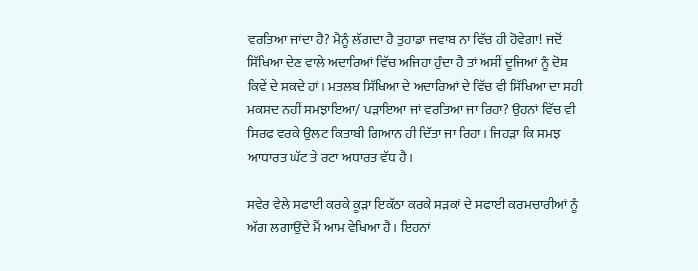ਵਰਤਿਆ ਜਾਂਦਾ ਹੈ? ਮੈਨੂੰ ਲੱਗਦਾ ਹੈ ਤੁਹਾਡਾ ਜਵਾਬ ਨਾ ਵਿੱਚ ਹੀ ਹੋਵੇਗਾ! ਜਦੋਂ ਸਿੱਖਿਆ ਦੇਣ ਵਾਲੇ ਅਦਾਰਿਆਂ ਵਿੱਚ ਅਜਿਹਾ ਹੁੰਦਾ ਹੈ ਤਾਂ ਅਸੀਂ ਦੂਜਿਆਂ ਨੂੰ ਦੋਸ਼ ਕਿਵੇਂ ਦੇ ਸਕਦੇ ਹਾਂ। ਮਤਲਬ ਸਿੱਖਿਆ ਦੇ ਅਦਾਰਿਆਂ ਦੇ ਵਿੱਚ ਵੀ ਸਿੱਖਿਆ ਦਾ ਸਹੀ ਮਕਸਦ ਨਹੀਂ ਸਮਝਾਇਆ/ ਪੜਾਇਆ ਜਾਂ ਵਰਤਿਆ ਜਾ ਰਿਹਾ? ਉਹਨਾਂ ਵਿੱਚ ਵੀ ਸਿਰਫ ਵਰਕੇ ਉਲਟ ਕਿਤਾਬੀ ਗਿਆਨ ਹੀ ਦਿੱਤਾ ਜਾ ਰਿਹਾ। ਜਿਹੜਾ ਕਿ ਸਮਝ ਆਧਾਰਤ ਘੱਟ ਤੇ ਰਟਾ ਅਧਾਰਤ ਵੱਧ ਹੈ।

ਸਵੇਰ ਵੇਲੇ ਸਫਾਈ ਕਰਕੇ ਕੂੜਾ ਇਕੱਠਾ ਕਰਕੇ ਸੜਕਾਂ ਦੇ ਸਫਾਈ ਕਰਮਚਾਰੀਆਂ ਨੂੰ ਅੱਗ ਲਗਾਉਂਦੇ ਮੈਂ ਆਮ ਵੇਖਿਆ ਹੈ। ਇਹਨਾਂ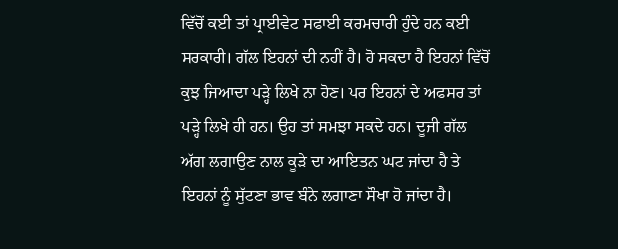ਵਿੱਚੋਂ ਕਈ ਤਾਂ ਪ੍ਰਾਈਵੇਟ ਸਫਾਈ ਕਰਮਚਾਰੀ ਹੁੰਦੇ ਹਨ ਕਈ ਸਰਕਾਰੀ। ਗੱਲ ਇਹਨਾਂ ਦੀ ਨਹੀਂ ਹੈ। ਹੋ ਸਕਦਾ ਹੈ ਇਹਨਾਂ ਵਿੱਚੋਂ ਕੁਝ ਜਿਆਦਾ ਪੜ੍ਹੇ ਲਿਖੇ ਨਾ ਹੋਣ। ਪਰ ਇਹਨਾਂ ਦੇ ਅਫਸਰ ਤਾਂ ਪੜ੍ਹੇ ਲਿਖੇ ਹੀ ਹਨ। ਉਹ ਤਾਂ ਸਮਝਾ ਸਕਦੇ ਹਨ। ਦੂਜੀ ਗੱਲ ਅੱਗ ਲਗਾਉਣ ਨਾਲ ਕੂੜੇ ਦਾ ਆਇਤਨ ਘਟ ਜਾਂਦਾ ਹੈ ਤੇ ਇਹਨਾਂ ਨੂੰ ਸੁੱਟਣਾ ਭਾਵ ਬੰਨੇ ਲਗਾਣਾ ਸੌਖਾ ਹੋ ਜਾਂਦਾ ਹੈ।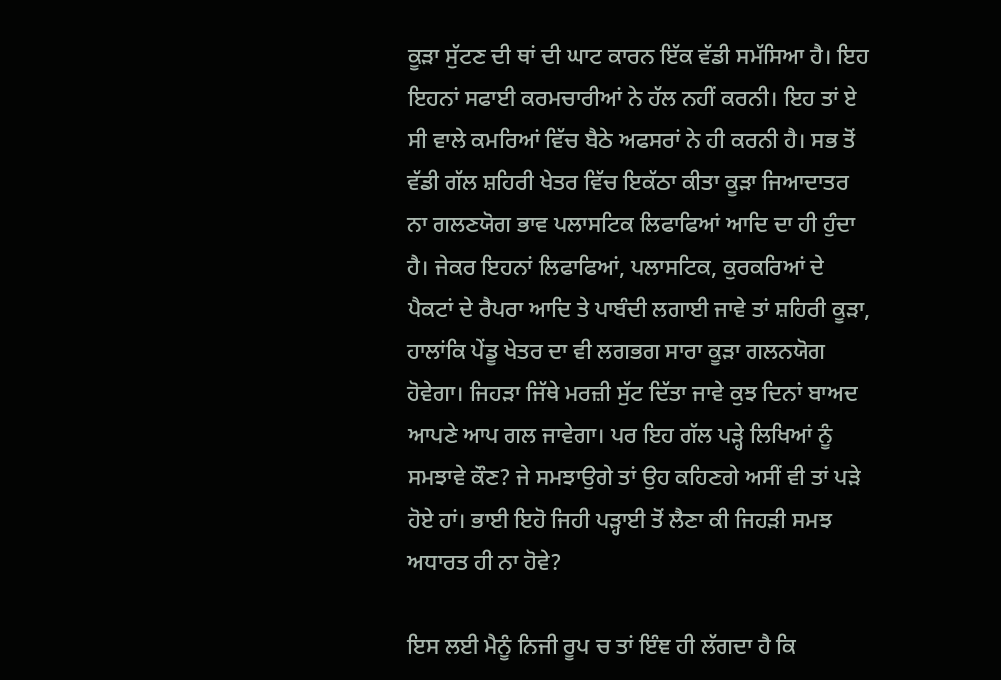ਕੂੜਾ ਸੁੱਟਣ ਦੀ ਥਾਂ ਦੀ ਘਾਟ ਕਾਰਨ ਇੱਕ ਵੱਡੀ ਸਮੱਸਿਆ ਹੈ। ਇਹ ਇਹਨਾਂ ਸਫਾਈ ਕਰਮਚਾਰੀਆਂ ਨੇ ਹੱਲ ਨਹੀਂ ਕਰਨੀ। ਇਹ ਤਾਂ ਏ ਸੀ ਵਾਲੇ ਕਮਰਿਆਂ ਵਿੱਚ ਬੈਠੇ ਅਫਸਰਾਂ ਨੇ ਹੀ ਕਰਨੀ ਹੈ। ਸਭ ਤੋਂ ਵੱਡੀ ਗੱਲ ਸ਼ਹਿਰੀ ਖੇਤਰ ਵਿੱਚ ਇਕੱਠਾ ਕੀਤਾ ਕੂੜਾ ਜਿਆਦਾਤਰ ਨਾ ਗਲਣਯੋਗ ਭਾਵ ਪਲਾਸਟਿਕ ਲਿਫਾਫਿਆਂ ਆਦਿ ਦਾ ਹੀ ਹੁੰਦਾ ਹੈ। ਜੇਕਰ ਇਹਨਾਂ ਲਿਫਾਫਿਆਂ, ਪਲਾਸਟਿਕ, ਕੁਰਕਰਿਆਂ ਦੇ ਪੈਕਟਾਂ ਦੇ ਰੈਪਰਾ ਆਦਿ ਤੇ ਪਾਬੰਦੀ ਲਗਾਈ ਜਾਵੇ ਤਾਂ ਸ਼ਹਿਰੀ ਕੂੜਾ, ਹਾਲਾਂਕਿ ਪੇਂਡੂ ਖੇਤਰ ਦਾ ਵੀ ਲਗਭਗ ਸਾਰਾ ਕੂੜਾ ਗਲਨਯੋਗ ਹੋਵੇਗਾ। ਜਿਹੜਾ ਜਿੱਥੇ ਮਰਜ਼ੀ ਸੁੱਟ ਦਿੱਤਾ ਜਾਵੇ ਕੁਝ ਦਿਨਾਂ ਬਾਅਦ ਆਪਣੇ ਆਪ ਗਲ ਜਾਵੇਗਾ। ਪਰ ਇਹ ਗੱਲ ਪੜ੍ਹੇ ਲਿਖਿਆਂ ਨੂੰ ਸਮਝਾਵੇ ਕੌਣ? ਜੇ ਸਮਝਾਉਗੇ ਤਾਂ ਉਹ ਕਹਿਣਗੇ ਅਸੀਂ ਵੀ ਤਾਂ ਪੜੇ ਹੋਏ ਹਾਂ। ਭਾਈ ਇਹੋ ਜਿਹੀ ਪੜ੍ਹਾਈ ਤੋਂ ਲੈਣਾ ਕੀ ਜਿਹੜੀ ਸਮਝ ਅਧਾਰਤ ਹੀ ਨਾ ਹੋਵੇ?

ਇਸ ਲਈ ਮੈਨੂੰ ਨਿਜੀ ਰੂਪ ਚ ਤਾਂ ਇੰਞ ਹੀ ਲੱਗਦਾ ਹੈ ਕਿ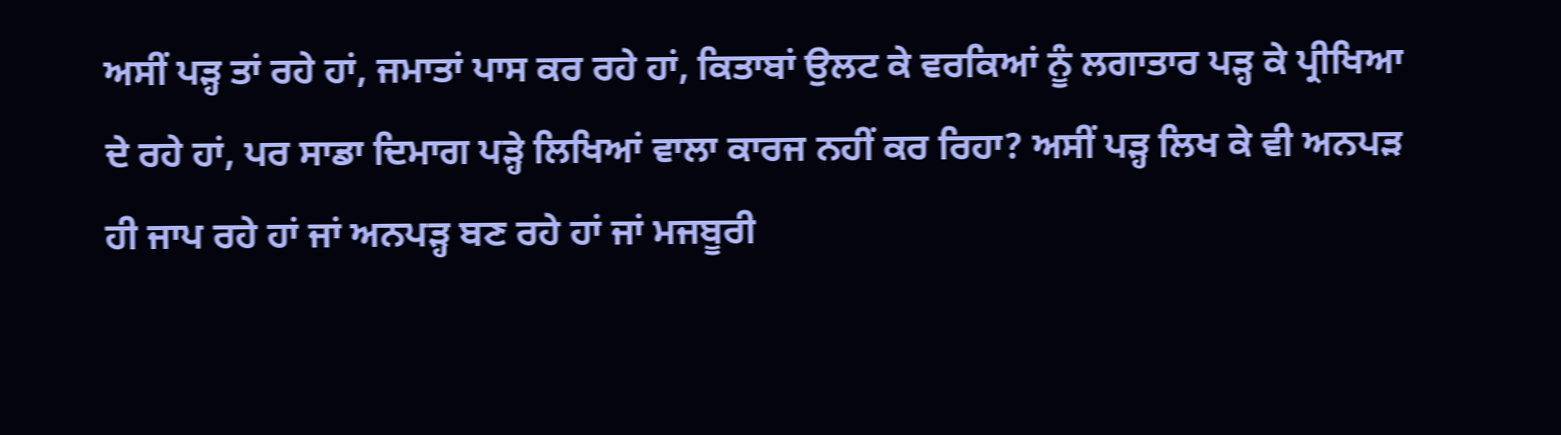ਅਸੀਂ ਪੜ੍ਹ ਤਾਂ ਰਹੇ ਹਾਂ, ਜਮਾਤਾਂ ਪਾਸ ਕਰ ਰਹੇ ਹਾਂ, ਕਿਤਾਬਾਂ ਉਲਟ ਕੇ ਵਰਕਿਆਂ ਨੂੰ ਲਗਾਤਾਰ ਪੜ੍ਹ ਕੇ ਪ੍ਰੀਖਿਆ ਦੇ ਰਹੇ ਹਾਂ, ਪਰ ਸਾਡਾ ਦਿਮਾਗ ਪੜ੍ਹੇ ਲਿਖਿਆਂ ਵਾਲਾ ਕਾਰਜ ਨਹੀਂ ਕਰ ਰਿਹਾ? ਅਸੀਂ ਪੜ੍ਹ ਲਿਖ ਕੇ ਵੀ ਅਨਪੜ ਹੀ ਜਾਪ ਰਹੇ ਹਾਂ ਜਾਂ ਅਨਪੜ੍ਹ ਬਣ ਰਹੇ ਹਾਂ ਜਾਂ ਮਜਬੂਰੀ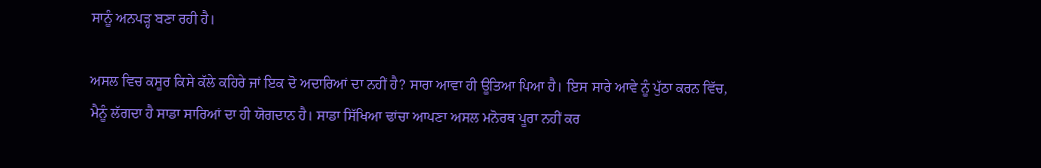ਸਾਨੂੰ ਅਨਪੜ੍ਹ ਬਣਾ ਰਹੀ ਹੈ।

ਅਸਲ ਵਿਚ ਕਸੂਰ ਕਿਸੇ ਕੱਲੇ ਕਹਿਰੇ ਜਾਂ ਇਕ ਦੋ ਅਦਾਰਿਆਂ ਦਾ ਨਹੀਂ ਹੈ? ਸਾਰਾ ਆਵਾ ਹੀ ਊਤਿਆ ਪਿਆ ਹੈ। ਇਸ ਸਾਰੇ ਆਵੇ ਨੂੰ ਪੁੱਠਾ ਕਰਨ ਵਿੱਚ, ਮੈਨੂੰ ਲੱਗਦਾ ਹੈ ਸਾਡਾ ਸਾਰਿਆਂ ਦਾ ਹੀ ਯੋਗਦਾਨ ਹੈ। ਸਾਡਾ ਸਿੱਖਿਆ ਢਾਂਚਾ ਆਪਣਾ ਅਸਲ ਮਨੋਰਥ ਪੂਰਾ ਨਹੀਂ ਕਰ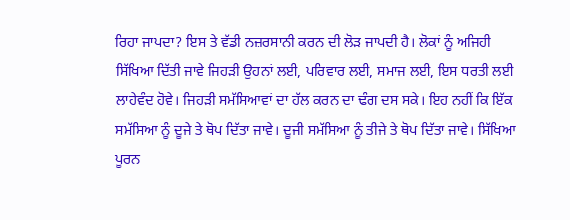ਰਿਹਾ ਜਾਪਦਾ? ਇਸ ਤੇ ਵੱਡੀ ਨਜ਼ਰਸਾਨੀ ਕਰਨ ਦੀ ਲੋੜ ਜਾਪਦੀ ਹੈ। ਲੋਕਾਂ ਨੂੰ ਅਜਿਹੀ ਸਿੱਖਿਆ ਦਿੱਤੀ ਜਾਵੇ ਜਿਹੜੀ ਉਹਨਾਂ ਲਈ, ਪਰਿਵਾਰ ਲਈ, ਸਮਾਜ ਲਈ, ਇਸ ਧਰਤੀ ਲਈ ਲਾਹੇਵੰਦ ਹੋਵੇ। ਜਿਹੜੀ ਸਮੱਸਿਆਵਾਂ ਦਾ ਹੱਲ ਕਰਨ ਦਾ ਢੰਗ ਦਸ ਸਕੇ। ਇਹ ਨਹੀਂ ਕਿ ਇੱਕ ਸਮੱਸਿਆ ਨੂੰ ਦੂਜੇ ਤੇ ਥੋਪ ਦਿੱਤਾ ਜਾਵੇ। ਦੂਜੀ ਸਮੱਸਿਆ ਨੂੰ ਤੀਜੇ ਤੇ ਥੋਪ ਦਿੱਤਾ ਜਾਵੇ। ਸਿੱਖਿਆ ਪੂਰਨ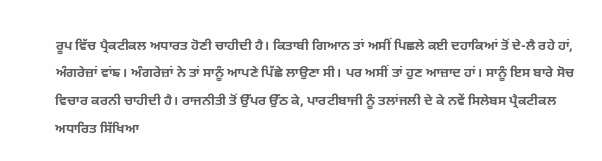ਰੂਪ ਵਿੱਚ ਪ੍ਰੈਕਟੀਕਲ ਅਧਾਰਤ ਹੋਣੀ ਚਾਹੀਦੀ ਹੈ। ਕਿਤਾਬੀ ਗਿਆਨ ਤਾਂ ਅਸੀਂ ਪਿਛਲੇ ਕਈ ਦਹਾਕਿਆਂ ਤੋਂ ਦੇ-ਲੈ ਰਹੇ ਹਾਂ, ਅੰਗਰੇਜ਼ਾਂ ਵਾਂਙ। ਅੰਗਰੇਜ਼ਾਂ ਨੇ ਤਾਂ ਸਾਨੂੰ ਆਪਣੇ ਪਿੱਛੇ ਲਾਉਣਾ ਸੀ। ਪਰ ਅਸੀਂ ਤਾਂ ਹੁਣ ਆਜ਼ਾਦ ਹਾਂ। ਸਾਨੂੰ ਇਸ ਬਾਰੇ ਸੋਚ ਵਿਚਾਰ ਕਰਨੀ ਚਾਹੀਦੀ ਹੈ। ਰਾਜਨੀਤੀ ਤੋਂ ਉੱਪਰ ਉੱਠ ਕੇ, ਪਾਰਟੀਬਾਜੀ ਨੂੰ ਤਲਾਂਜਲੀ ਦੇ ਕੇ ਨਵੇਂ ਸਿਲੇਬਸ ਪ੍ਰੈਕਟੀਕਲ ਅਧਾਰਿਤ ਸਿੱਖਿਆ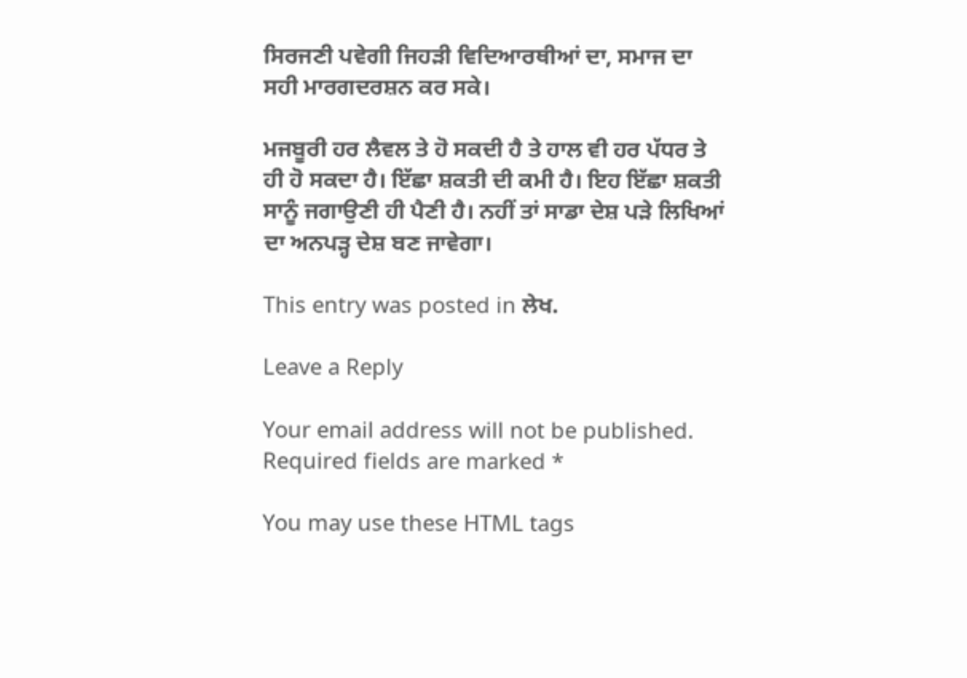ਸਿਰਜਣੀ ਪਵੇਗੀ ਜਿਹੜੀ ਵਿਦਿਆਰਥੀਆਂ ਦਾ, ਸਮਾਜ ਦਾ ਸਹੀ ਮਾਰਗਦਰਸ਼ਨ ਕਰ ਸਕੇ।

ਮਜਬੂਰੀ ਹਰ ਲੈਵਲ ਤੇ ਹੋ ਸਕਦੀ ਹੈ ਤੇ ਹਾਲ ਵੀ ਹਰ ਪੱਧਰ ਤੇ ਹੀ ਹੋ ਸਕਦਾ ਹੈ। ਇੱਛਾ ਸ਼ਕਤੀ ਦੀ ਕਮੀ ਹੈ। ਇਹ ਇੱਛਾ ਸ਼ਕਤੀ ਸਾਨੂੰ ਜਗਾਉਣੀ ਹੀ ਪੈਣੀ ਹੈ। ਨਹੀਂ ਤਾਂ ਸਾਡਾ ਦੇਸ਼ ਪੜੇ ਲਿਖਿਆਂ ਦਾ ਅਨਪੜ੍ਹ ਦੇਸ਼ ਬਣ ਜਾਵੇਗਾ।

This entry was posted in ਲੇਖ.

Leave a Reply

Your email address will not be published. Required fields are marked *

You may use these HTML tags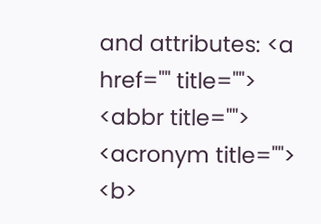and attributes: <a href="" title=""> <abbr title=""> <acronym title=""> <b>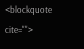<blockquote cite="">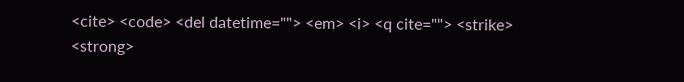<cite> <code> <del datetime=""> <em> <i> <q cite=""> <strike> <strong>